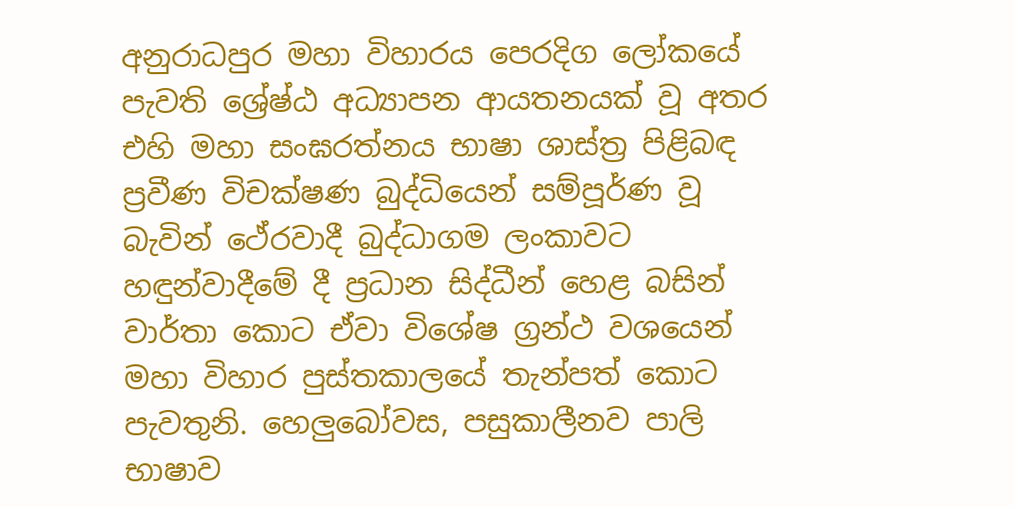අනුරාධපුර මහා විහාරය පෙරදිග ලෝකයේ පැවති ශ්‍රේෂ්ඨ අධ්‍යාපන ආයතනයක් වූ අතර එහි මහා සංඝරත්නය භාෂා ශාස්ත්‍ර පිළිබඳ ප්‍රවීණ විචක්ෂණ බුද්ධියෙන් සම්පූර්ණ වූ බැවින් ථේරවාදී බුද්ධාගම ලංකාවට හඳුන්වාදීමේ දී ප්‍රධාන සිද්ධීන් හෙළ බසින් වාර්තා කොට ඒවා විශේෂ ග්‍රන්ථ වශයෙන් මහා විහාර පුස්තකාලයේ තැන්පත් කොට පැවතුනි. හෙලුබෝවස, පසුකාලීනව පාලි භාෂාව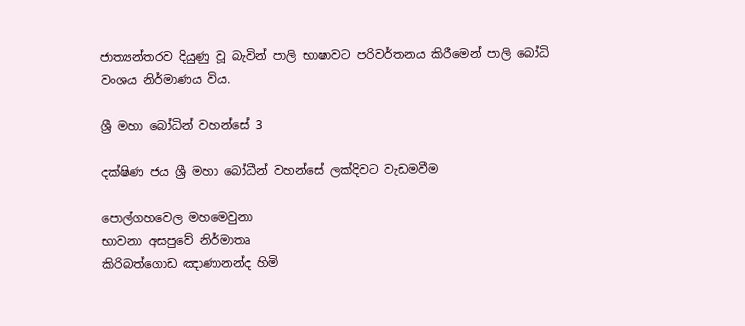ජාත්‍යන්තරව දියුණු වූ බැවින් පාලි භාෂාවට පරිවර්තනය කිරීමෙන් පාලි බෝධි වංශය නිර්මාණය විය.

ශ්‍රී මහා බෝධින් වහන්සේ 3

දක්ෂිණ ජය ශ්‍රී මහා බෝධීන් වහන්සේ ලක්දිවට වැඩමවීම

පොල්ගහවෙල මහමෙවුනා
භාවනා අසපුවේ නිර්මාතෘ
කිරිබත්ගොඩ ඤාණානන්ද හිමි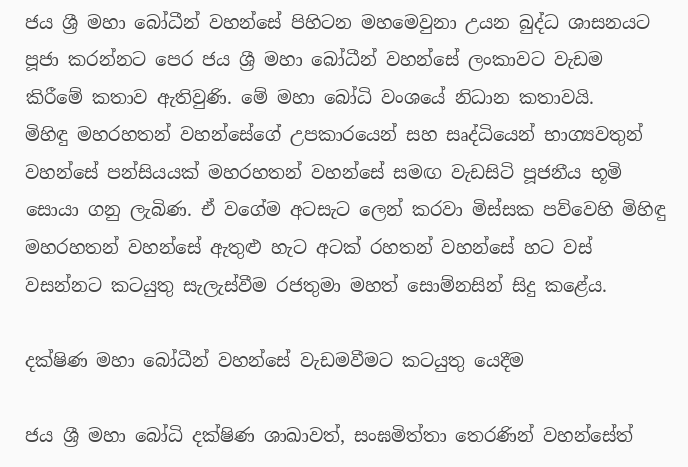ජය ශ්‍රී මහා බෝධීන් වහන්සේ පිහිටන මහමෙවුනා උයන බුද්ධ ශාසනයට පූජා කරන්නට පෙර ජය ශ්‍රී මහා බෝධීන් වහන්සේ ලංකාවට වැඩම කිරීමේ කතාව ඇතිවුණි. මේ මහා බෝධි වංශයේ නිධාන කතාවයි.
මිහිඳු මහරහතන් වහන්සේගේ උපකාරයෙන් සහ සෘද්ධියෙන් භාග්‍යවතුන් වහන්සේ පන්සියයක් මහරහතන් වහන්සේ සමඟ වැඩසිටි පූජනීය භූමි සොයා ගනු ලැබිණ. ඒ වගේම අටසැට ලෙන් කරවා මිස්සක පව්වෙහි මිහිඳු මහරහතන් වහන්සේ ඇතුළු හැට අටක් රහතන් වහන්සේ හට වස් වසන්නට කටයුතු සැලැස්වීම රජතුමා මහත් සොම්නසින් සිදු කළේය.

දක්ෂිණ මහා බෝධීන් වහන්සේ වැඩමවීමට කටයුතු යෙදීම

ජය ශ්‍රී මහා බෝධි දක්ෂිණ ශාඛාවත්, සංඝමිත්තා තෙරණින් වහන්සේත්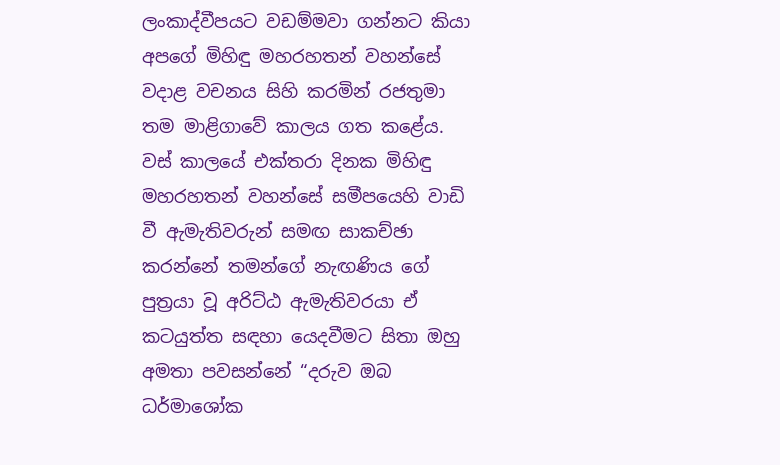ලංකාද්වීපයට වඩම්මවා ගන්නට කියා අපගේ මිහිඳු මහරහතන් වහන්සේ වදාළ වචනය සිහි කරමින් රජතුමා තම මාළිගාවේ කාලය ගත කළේය. වස් කාලයේ එක්තරා දිනක මිහිඳු මහරහතන් වහන්සේ සමීපයෙහි වාඩි වී ඇමැතිවරුන් සමඟ සාකච්ඡා කරන්නේ තමන්ගේ නැඟණිය ගේ පුත්‍රයා වූ අරිට්ඨ ඇමැතිවරයා ඒ කටයුත්ත සඳහා යෙදවීමට සිතා ඔහු අමතා පවසන්නේ “දරුව ඔබ ධර්මාශෝක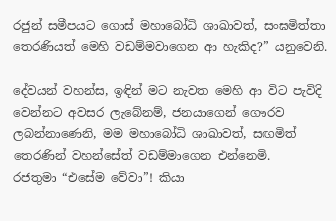රජුන් සමීපයට ගොස් මහාබෝධි ශාඛාවත්, සංඝමිත්තා තෙරණියත් මෙහි වඩම්මවාගෙන ආ හැකිද?” යනුවෙනි.

දේවයන් වහන්ස, ඉඳින් මට නැවත මෙහි ආ විට පැවිදි වෙන්නට අවසර ලැබේනම්, ජනයාගෙන් ගෞරව ලබන්නාණෙනි, මම මහාබෝධි ශාඛාවත්, සඟමිත් තෙරණින් වහන්සේත් වඩම්මාගෙන එන්නෙමි.
රජතුමා “එසේම වේවා”! කියා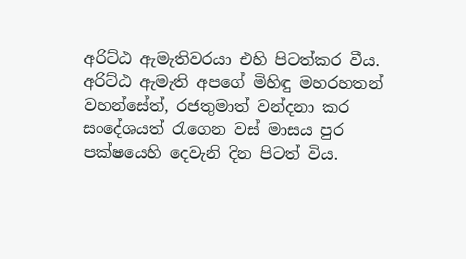අරිට්ඨ ඇමැතිවරයා එහි පිටත්කර වීය. අරිට්ඨ ඇමැති අපගේ මිහිඳු මහරහතන් වහන්සේත්, රජතුමාත් වන්දනා කර සංදේශයත් රැගෙන වස් මාසය පුර පක්ෂයෙහි දෙවැනි දින පිටත් විය.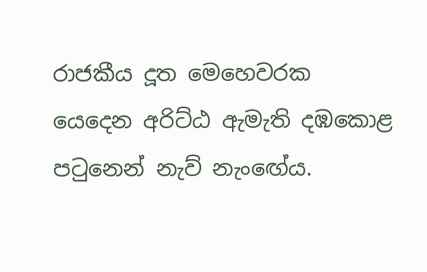රාජකීය දූත මෙහෙවරක යෙදෙන අරිට්ඨ ඇමැති දඹකොළ පටුනෙන් නැව් නැංඟේය.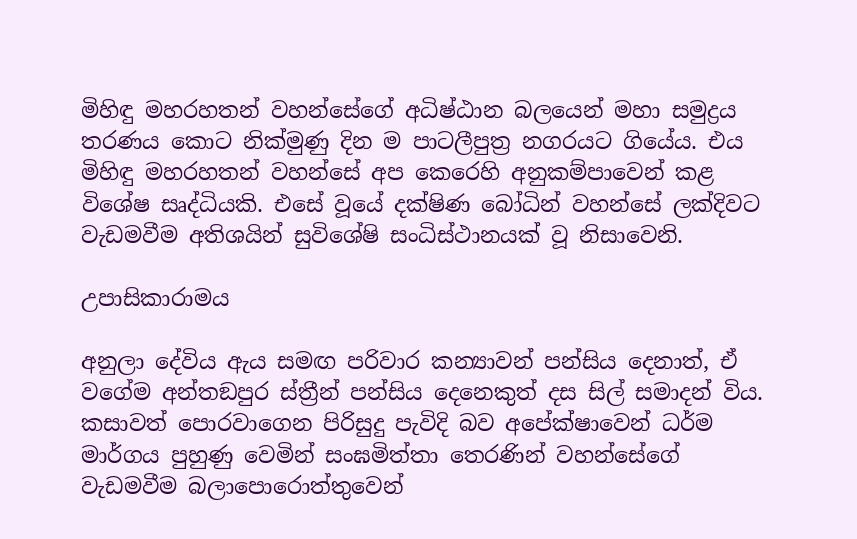මිහිඳු මහරහතන් වහන්සේගේ අධිෂ්ඨාන බලයෙන් මහා සමුද්‍රය තරණය කොට නික්මුණු දින ම පාටලීපුත්‍ර නගරයට ගියේය. එය මිහිඳු මහරහතන් වහන්සේ අප කෙරෙහි අනුකම්පාවෙන් කළ විශේෂ සෘද්ධියකි. එසේ වූයේ දක්ෂිණ බෝධින් වහන්සේ ලක්දිවට වැඩමවීම අතිශයින් සුවිශේෂි සංධිස්ථානයක් වූ නිසාවෙනි.

උපාසිකාරාමය

අනුලා දේවිය ඇය සමඟ පරිවාර කන්‍යාවන් පන්සිය දෙනාත්, ඒ වගේම අන්තඞපුර ස්ත්‍රීන් පන්සිය දෙනෙකුත් දස සිල් සමාදන් විය. කසාවත් පොරවාගෙන පිරිසුදු පැවිදි බව අපේක්ෂාවෙන් ධර්ම මාර්ගය පුහුණු වෙමින් සංඝමිත්තා තෙරණින් වහන්සේගේ වැඩමවීම බලාපොරොත්තුවෙන්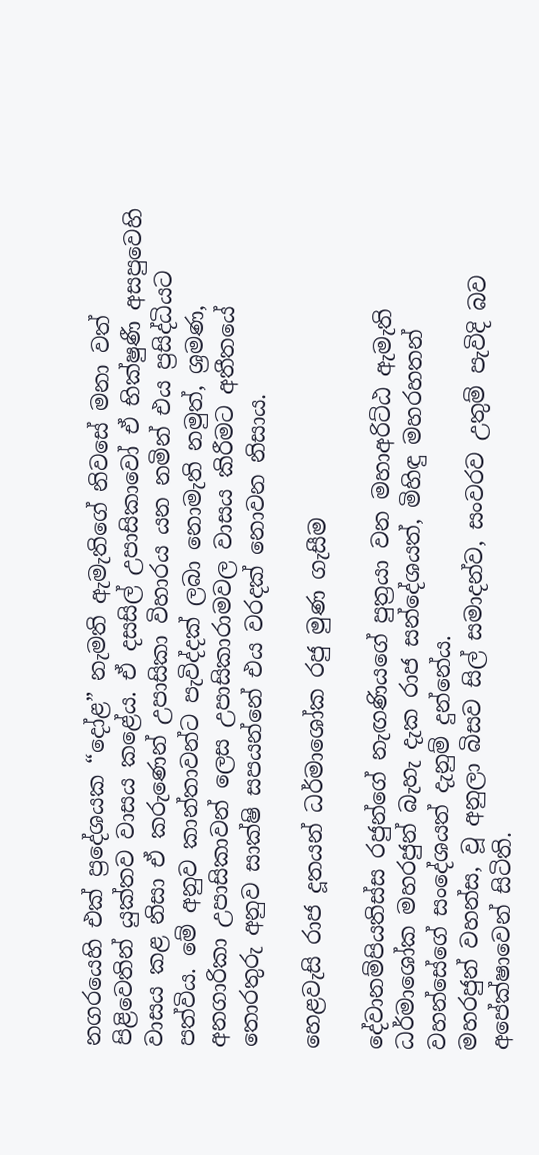නගරයෙහි එක් ප්‍රදේශයක “දෝළ” නැමති ඇමැතිගේ නිවසේ මනා වත් පිළිවෙතින් යුක්තව වාසය කළේය. ඒ දසසිල් උපාසිකාවෝ ඒ භික්ෂුණී අසපුවෙහි වාසය කළ නිසා ඒ කරුණෙන් උපාසිකා විහාරය යන නමින් එය ප්‍රසිද්ධියට පත්විය. මේ අනුව කාන්තාවන්ට පැවිද්දක් ලබා නොමැති නමුත්, ශ්‍රමණ, අනගාරිකා උපාසිකාවන් ලෙස උපාසිකාරාමවල වාසය කිරීමට අතීතයේ තොරතුරු අනුව සාක්ෂි සපයන්නේ එය වරදක් නොවන නිසාය.

හෙළවැසි රාජ දූතයන් ධර්මාශෝක රජු මුණ ගැසීම

දේවානම්පියතිස්ස රජුන්ගේ නැඟණියගේ පුත්‍රයා වන මහාඅරිට්ඨ ඇමැති ධර්මාශෝක මහරජුන් බැහැ දැක රාජ සන්දේශයත්, මිහිඳු මහරහතන් වහන්සේගේ සංදේශයත් දැනුම් දුන්නේය.
මහරජුන් වහන්ස, වූ අනුලා බිසව සිල් සමාදන්ව, සංවරව උතුම් පැවිදි බව අපේක්ෂාවෙන් සිටිති.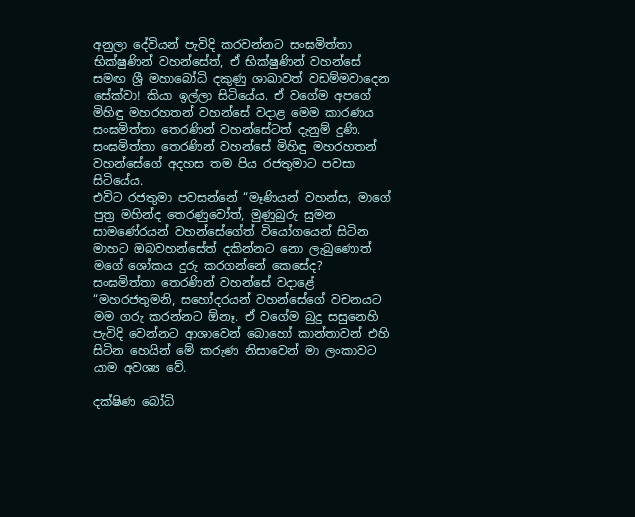අනුලා දේවියන් පැවිදි කරවන්නට සංඝමිත්තා භික්ෂුණින් වහන්සේත්, ඒ භික්ෂුණින් වහන්සේ සමඟ ශ්‍රී මහාබෝධි දකුණු ශාඛාවත් වඩම්මවාදෙන සේක්වා! කියා ඉල්ලා සිටියේය. ඒ වගේම අපගේ මිහිඳු මහරහතන් වහන්සේ වදාළ මෙම කාරණය සංඝමිත්තා තෙරණින් වහන්සේටත් දැනුම් දුණි. සංඝමිත්තා තෙරණින් වහන්සේ මිහිඳු මහරහතන් වහන්සේගේ අදහස තම පිය රජතුමාට පවසා සිටියේය.
එවිට රජතුමා පවසන්නේ “මෑණියන් වහන්ස, මාගේ පුත්‍ර මහින්ද තෙරණුවෝත්, මුණුබුරු සුමන සාමණේරයන් වහන්සේගේත් වියෝගයෙන් සිටින මාහට ඔබවහන්සේත් දකින්නට නො ලැබුණොත් මගේ ශෝකය දුරු කරගන්නේ කෙසේද?
සංඝමිත්තා තෙරණින් වහන්සේ වදාළේ “මහරජතුමනි, සහෝදරයන් වහන්සේගේ වචනයට මම ගරු කරන්නට ඕනෑ. ඒ වගේම බුදු සසුනෙහි පැවිදි වෙන්නට ආශාවෙන් බොහෝ කාන්තාවන් එහි සිටින හෙයින් මේ කරුණ නිසාවෙන් මා ලංකාවට යාම අවශ්‍ය වේ.

දක්ෂිණ බෝධි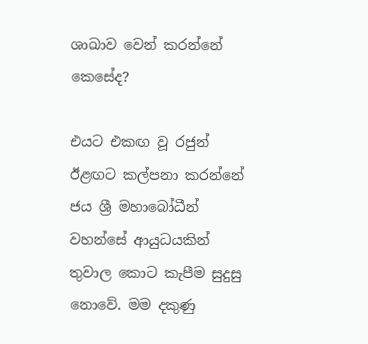ශාඛාව වෙන් කරන්නේ කෙසේද?

එයට එකඟ වූ රජුන් ඊළඟට කල්පනා කරන්නේ ජය ශ්‍රී මහාබෝධීන් වහන්සේ ආයුධයකින් තුවාල කොට කැපීම සුදුසු නොවේ. මම දකුණු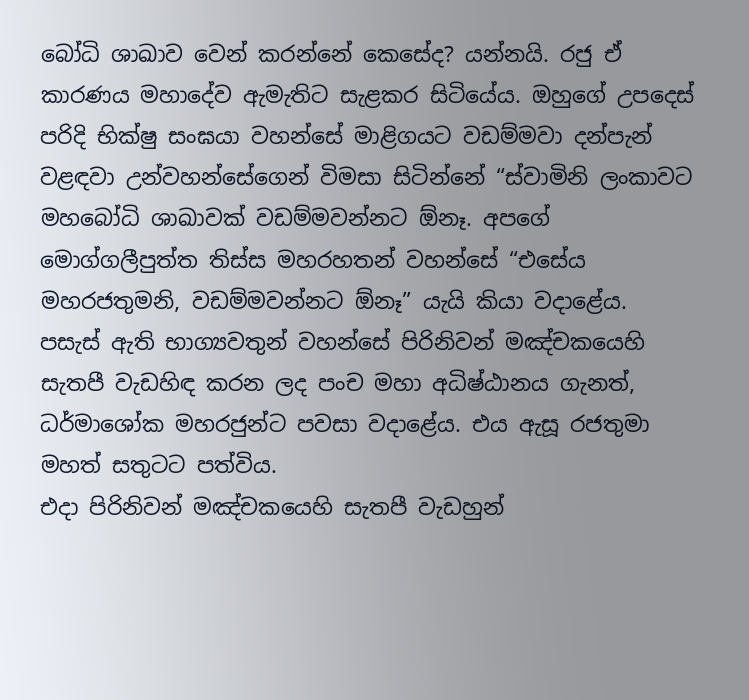බෝධි ශාඛාව වෙන් කරන්නේ කෙසේද? යන්නයි. රජු ඒ කාරණය මහාදේව ඇමැතිට සැළකර සිටියේය. ඔහුගේ උපදෙස් පරිදි භික්ෂු සංඝයා වහන්සේ මාළිගයට වඩම්මවා දන්පැන් වළඳවා උන්වහන්සේගෙන් විමසා සිටින්නේ “ස්වාමිනි ලංකාවට මහබෝධි ශාඛාවක් වඩම්මවන්නට ඕනෑ. අපගේ මොග්ගලීපුත්ත තිස්ස මහරහතන් වහන්සේ “එසේය මහරජතුමනි, වඩම්මවන්නට ඕනෑ” යැයි කියා වදාළේය.
පසැස් ඇති භාග්‍යවතුන් වහන්සේ පිරිනිවන් මඤ්චකයෙහි සැතපී වැඩහිඳ කරන ලද පංච මහා අධිෂ්ඨානය ගැනත්, ධර්මාශෝක මහරජුන්ට පවසා වදාළේය. එය ඇසූ රජතුමා මහත් සතුටට පත්විය.
එදා පිරිනිවන් මඤ්චකයෙහි සැතපී වැඩහුන්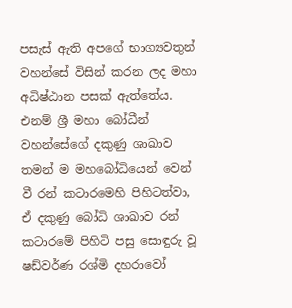පසැස් ඇති අපගේ භාග්‍යවතුන් වහන්සේ විසින් කරන ලද මහා අධිෂ්ඨාන පසක් ඇත්තේය. එනම් ශ්‍රී මහා බෝධීන් වහන්සේගේ දකුණු ශාඛාව තමන් ම මහබෝධියෙන් වෙන් වී රන් කටාරමෙහි පිහිටත්වා, ඒ දකුණු බෝධි ශාඛාව රන් කටාරමේ පිහිටි පසු සොඳුරු වූ ෂඩ්වර්ණ රශ්මි දහරාවෝ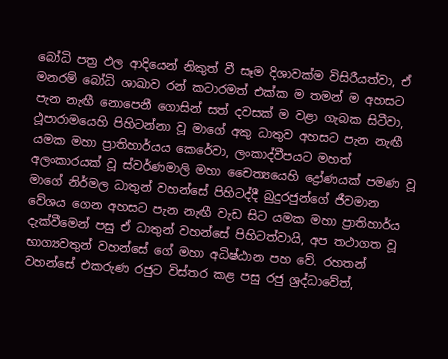බෝධි පත්‍ර ඵල ආදියෙන් නිකුත් වී සෑම දිශාවක්ම විසිරීයත්වා, ඒ මනරම් බෝධි ශාඛාව රන් කටාරමත් එක්ක ම තමන් ම අහසට පැන නැඟී නොපෙනී ගොසින් සත් දවසක් ම වළා ගැබක සිටීවා, ථූපාරාමයෙහි පිහිටන්නා වූ මාගේ අකු ධාතුව අහසට පැන නැඟී යමක මහා ප්‍රාතිහාර්යය කෙරේවා, ලංකාද්වීපයට මහත් අලංකාරයක් වූ ස්වර්ණමාලි මහා චෛත්‍යයෙහි ද්‍රෝණයක් පමණ වූ මාගේ නිර්මල ධාතුන් වහන්සේ පිහිටද්දී බුදුරජුන්ගේ ජීවමාන වේශය ගෙන අහසට පැන නැඟී වැඩ සිට යමක මහා ප්‍රාතිහාර්ය දැක්වීමෙන් පසු ඒ ධාතුන් වහන්සේ පිහිටත්වායි, අප තථාගත වූ භාග්‍යවතුන් වහන්සේ ගේ මහා අධිෂ්ඨාන පහ වේ. රහතන් වහන්සේ එකරුණ රජුට විස්තර කළ පසු රජු ශ්‍රද්ධාවේත්,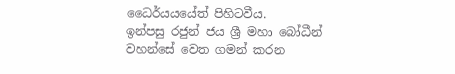ධෛර්යයයේත් පිහිටවීය.
ඉන්පසු රජුන් ජය ශ්‍රී මහා බෝධීන් වහන්සේ වෙත ගමන් කරන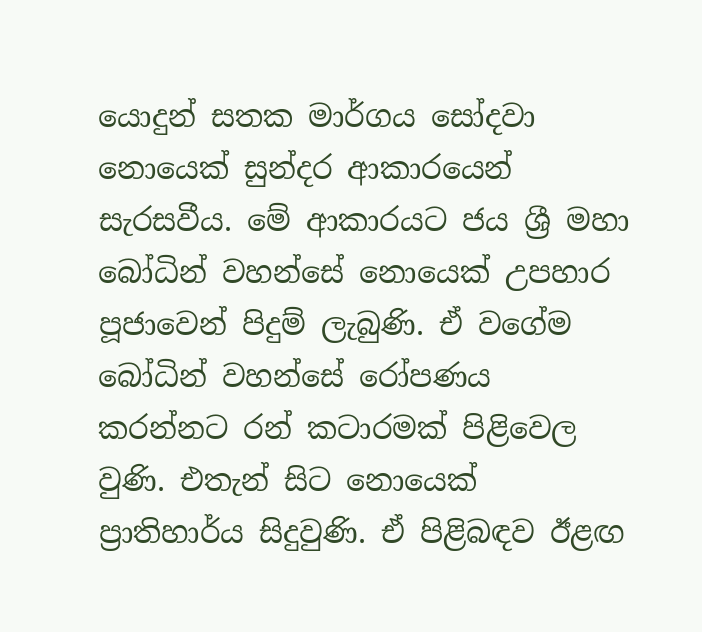යොදුන් සතක මාර්ගය සෝදවා නොයෙක් සුන්දර ආකාරයෙන් සැරසවීය. මේ ආකාරයට ජය ශ්‍රී මහා බෝධින් වහන්සේ නොයෙක් උපහාර පූජාවෙන් පිදුම් ලැබුණි. ඒ වගේම බෝධින් වහන්සේ රෝපණය කරන්නට රන් කටාරමක් පිළිවෙල වුණි. එතැන් සිට නොයෙක් ප්‍රාතිහාර්ය සිදුවුණි. ඒ පිළිබඳව ඊළඟ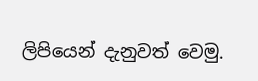ලිපියෙන් දැනුවත් වෙමු.